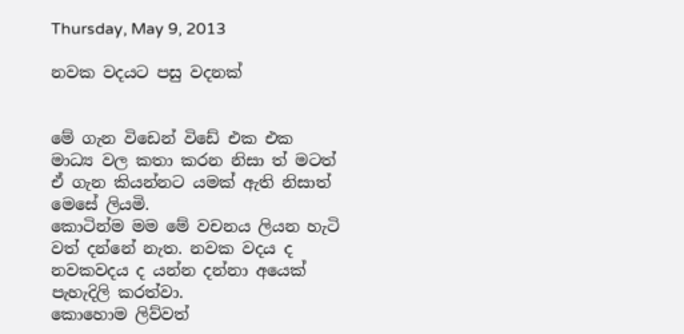Thursday, May 9, 2013

නවක වදයට පසු වදනක්


මේ ගැන විඩෙන් විඩේ එක එක මාධ්‍ය වල කතා කරන නිසා ත් මටත් ඒ ගැන කියන්නට යමක් ඇති නිසාත් මෙසේ ලියමි.
කොටින්ම මම මේ වචනය ලියන හැටි වත් දන්නේ නැත. නවක වදය ද නවකවදය ද යන්න දන්නා අයෙක් පැහැදිලි කරත්වා.
කොහොම ලිව්වත්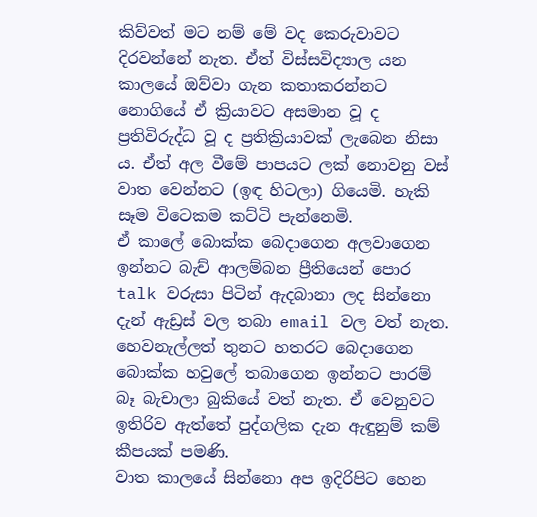කිව්වත් මට නම් මේ වද කෙරුවාවට දිරවන්නේ නැත. ඒත් විස්සවිද්‍යාල යන කාලයේ ඔව්වා ගැන කතාකරන්නට නොගියේ ඒ ක්‍රියාවට අසමාන වූ ද ප්‍රතිවිරුද්ධ වූ ද ප්‍රතික්‍රියාවක් ලැබෙන නිසා ය. ඒත් අල වීමේ පාපයට ලක් නොවනු වස් වාත වෙන්නට (ඉඳ හිටලා) ගියෙමි. හැකි සෑම විටෙකම කට්ටි පැන්නෙමි.
ඒ කාලේ බොක්ක බෙදාගෙන අලවාගෙන ඉන්නට බැච් ආලම්බන ප්‍රීතියෙන් පොර talk වරුසා පිටින් ඇදබානා ලද සින්නො දැන් ඇඩ්‍රස් වල තබා email වල වත් නැත. හෙවනැල්ලත් තුනට හතරට බෙදාගෙන බොක්ක හවුලේ තබාගෙන ඉන්නට පාරම් බෑ බැචාලා බුකියේ වත් නැත. ඒ වෙනුවට ඉතිරිව ඇත්තේ පුද්ගලික දැන ඇඳුනුම් කම් කීපයක් පමණි.
වාත කාලයේ සින්නො අප ඉදිරිපිට හෙන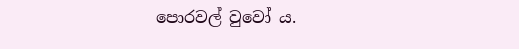පොරවල් වුවෝ ය.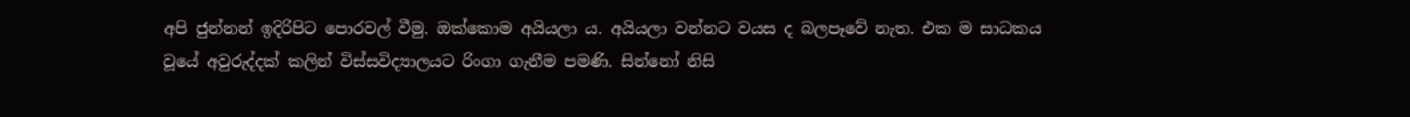අපි ජුන්නන් ඉදිරිපිට පොරවල් වීමු. ඔක්කොම අයියලා ය. අයියලා වන්නට වයස ද බලපෑවේ නැත. එක ම සාධකය වූයේ අවුරුද්දක් කලින් විස්සවිද්‍යාලයට රිංගා ගැනීම පමණි. සින්නෝ නිසි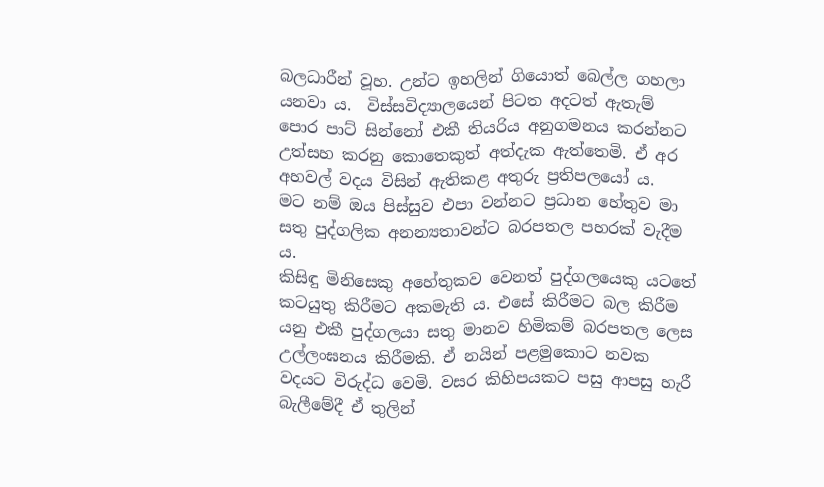බලධාරීන් වූහ. උන්ට ඉහලින් ගියොත් බෙල්ල ගහලා යනවා ය.  විස්සවිද්‍යාලයෙන් පිටත අදටත් ඇතැම් පොර පාට් සින්නෝ එකී තියරිය අනුගමනය කරන්නට උත්සහ කරනු කොතෙකුත් අත්දැක ඇත්තෙමි. ඒ අර අහවල් වදය විසින් ඇතිකළ අතුරු ප්‍රතිපලයෝ ය.
මට නම් ඔය පිස්සුව එපා වන්නට ප්‍රධාන හේතුව මා සතු පුද්ගලික අනන්‍යතාවන්ට බරපතල පහරක් වැදීම ය.
කිසිඳු මිනිසෙකු අහේතුකව වෙනත් පුද්ගලයෙකු යටතේ කටයුතු කිරීමට අකමැති ය. එසේ කිරීමට බල කිරීම යනු එකී පුද්ගලයා සතු මානව හිමිකම් බරපතල ලෙස උල්ලංඝනය කිරීමකි. ඒ නයින් පළමුකොට නවක වදයට විරුද්ධ වෙමි. වසර කිහිපයකට පසු ආපසු හැරී බැලීමේදී ඒ තුලින්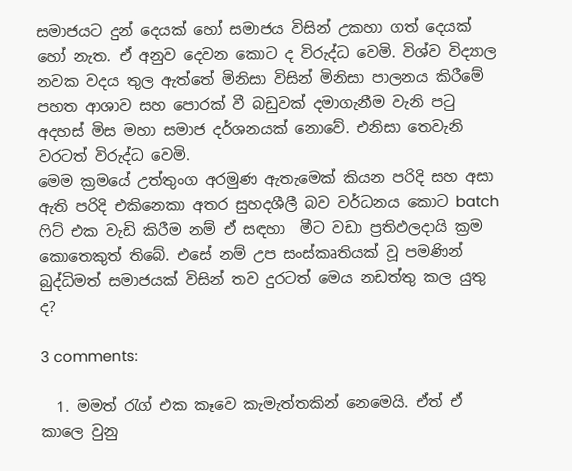සමාජයට දුන් දෙයක් හෝ සමාජය විසින් උකහා ගත් දෙයක් හෝ නැත. ඒ අනුව දෙවන කොට ද විරුද්ධ වෙමි. විශ්ව විද්‍යාල නවක වදය තුල ඇත්තේ මිනිසා විසින් මිනිසා පාලනය කිරීමේ පහත ආශාව සහ පොරක් වී බඩුවක් දමාගැනීම වැනි පටු අදහස් මිස මහා සමාජ දර්ශනයක් නොවේ. එනිසා තෙවැනි වරටත් විරුද්ධ වෙමි.
මෙම ක්‍රමයේ උත්තුංග අරමුණ ඇතැමෙක් කියන පරිදි සහ අසා ඇති පරිදි එකිනෙකා අතර සුහදශීලී බව වර්ධනය කොට batch ෆිට් එක වැඩි කිරීම නම් ඒ සඳහා  මීට වඩා ප්‍රතිඵලදායි ක්‍රම කොතෙකුත් තිබේ. එසේ නම් උප සංස්කෘතියක් වූ පමණින් බුද්ධිමත් සමාජයක් විසින් තව දුරටත් මෙය නඩත්තු කල යුතු ද?

3 comments:

  1. මමත් රැග් එක කෑවෙ කැමැත්තකින් නෙමෙයි. ඒත් ඒ කාලෙ වුනු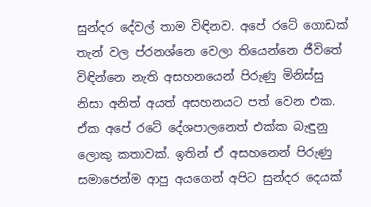සුන්දර දේවල් තාම විඳිනව. අපේ රටේ ගොඩක් තැන් වල ප්රනශ්නෙ වෙලා තියෙන්නෙ ජීවිතේ විඳින්නෙ නැති අසහනයෙන් පිරුණු මිනිස්සු නිසා අනිත් අයත් අසහනයට පත් වෙන එක. ඒක අපේ රටේ දේශපාලනෙත් එක්ක බැඳුනු ලොකු කතාවක්. ඉතින් ඒ අසහනෙන් පිරුණු සමාජෙන්ම ආපු අයගෙන් අපිට සුන්දර දෙයක්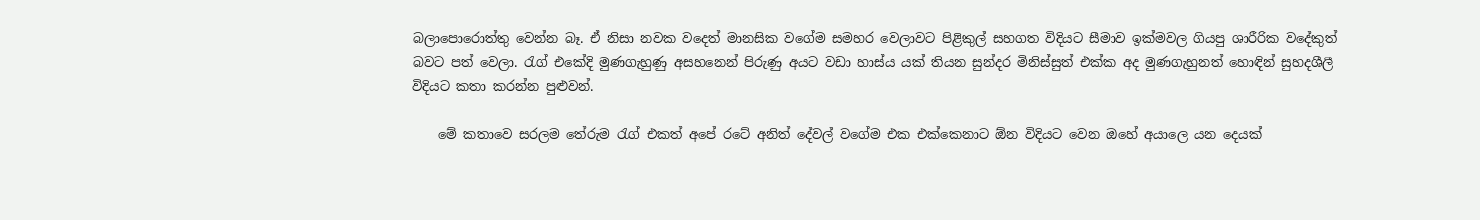බලාපොරොත්තු වෙන්න බෑ. ඒ නිසා නවක වදෙත් මානසික වගේම සමහර වෙලාවට පිළිකුල් සහගත විදියට සීමාව ඉක්මවල ගියපු ශාරීරික වදේකුත් බවට පත් වෙලා. රැග් එකේදි මුණගැහුණු අසහනෙන් පිරුණු අයට වඩා හාස්ය යක් තියන සුන්දර මිනිස්සුත් එක්ක අද මුණගැහුනත් හොඳින් සුහදශීලී විදියට කතා කරන්න පුළුවන්.

    මේ කතාවෙ සරලම තේරුම රැග් එකත් අපේ රටේ අනිත් දේවල් වගේම එක එක්කෙනාට ඕන විදියට වෙන ඔහේ අයාලෙ යන දෙයක්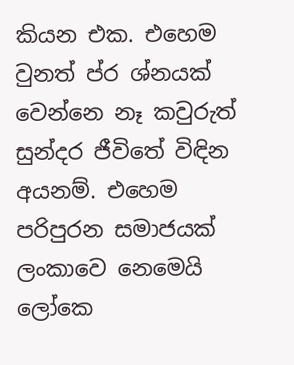කියන එක. එහෙම වුනත් ප්ර ශ්නයක් වෙන්නෙ නෑ කවුරුත් සුන්දර ජීවිතේ විඳින අයනම්. එහෙම පරිපුරන සමාජයක් ලංකාවෙ නෙමෙයි ලෝකෙ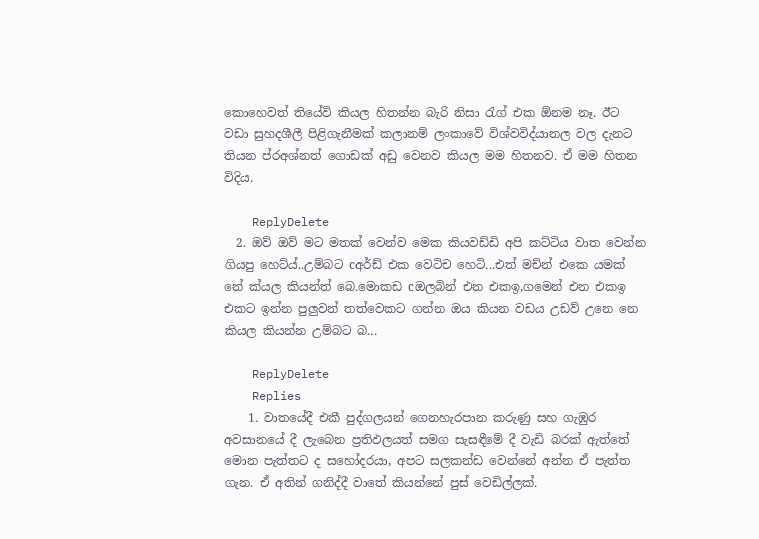කොහෙවත් තියේවි කියල හිතන්න බැරි නිසා රැග් එක ඕනම නෑ. ඊට‍ වඩා සුහදශීලී පිළිගැනීමක් කලානම් ලංකාවේ විශ්වවිද්යානල වල දැනට තියන ප්රඅශ්නත් ගොඩක් අඩු වෙනව කියල මම හිතනව. ඒ මම හිතන විදිය.

    ReplyDelete
  2. ඔව් ඔව් මට මතක් වෙන්ව මෙක කියවඩ්ඩි අපි කට්ටිය වාත වෙන්න ගියපු හෙට්ය්..උම්බට cඅර්ඩ් එක වෙටිච හෙටි...එත් මච්න් එකෙ යමක් නේ ක්යල කියන්ත් බෙ.මොකඩ cඔලබින් එන එකඉ,ගමෙන් එන එකඉ එකට ඉන්න පුලුවන් තත්වෙකට ගන්න ඔය කියන වඩය උඩව් උනෙ නෙ කියල කියන්න උම්බට බ...

    ReplyDelete
    Replies
    1. වාතයේදී එකී පුද්ගලයන් ගෙනහැරපාන කරුණු සහ ගැඹුර අවසානයේ දී ලැබෙන ප්‍රතිඵලයත් සමග සැසඳීමේ දී වැඩි බරක් ඇත්තේ මොන පැත්තට ද සහෝදරයා, අපට සලකන්ඩ වෙන්නේ අන්න ඒ පැත්ත ගැන. ඒ අතින් ගනිද්දී වාතේ කියන්නේ පුස් වෙඩිල්ලක්.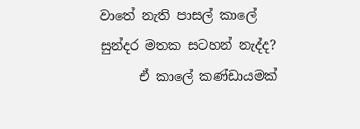වාතේ නැති පාසල් කාලේ සුන්දර මතක සටහන් නැද්ද?
      ඒ කාලේ කණ්ඩායමක්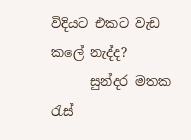විදියට එකට වැඩ කලේ නැද්ද?
      සුන්දර මතක රැස්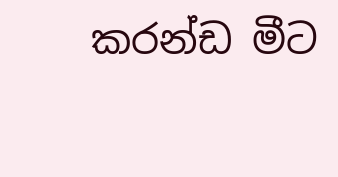කරන්ඩ මීට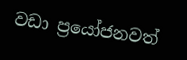වඩා ප්‍රයෝජනවත්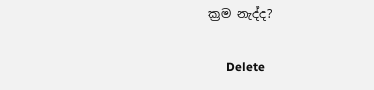ක්‍රම නැද්ද?

      Delete